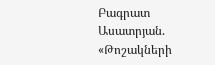Բագրատ Ասատրյան. «Թոշակների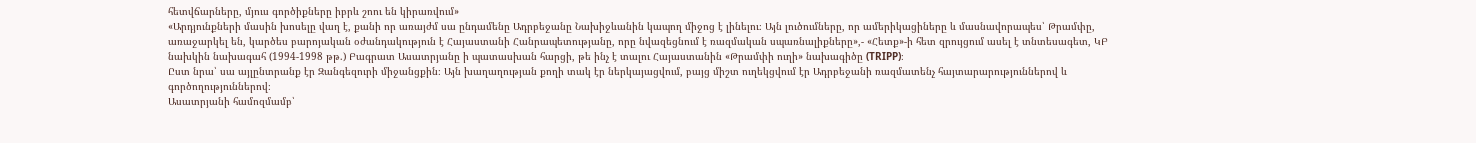հետվճարները, մյուս գործիքները իբրև շոու են կիրառվում»
«Արդյունքների մասին խոսելը վաղ է, քանի որ առայժմ սա ընդամենը Ադրբեջանը Նախիջևանին կապող միջոց է լինելու։ Այն լուծումները, որ ամերիկացիները և մասնավորապես՝ Թրամփը, առաջարկել են, կարծես բարոյական օժանդակություն է Հայաստանի Հանրապետությանը, որը նվազեցնում է ռազմական սպառնալիքները»,- «Հետք»-ի հետ զրույցում ասել է տնտեսագետ, ԿԲ նախկին նախագահ (1994-1998 թթ.) Բագրատ Ասատրյանը ի պատասխան հարցի, թե ինչ է տալու Հայաստանին «Թրամփի ուղի» նախագիծը (TRIPP)։
Ըստ նրա՝ սա այլընտրանք էր Զանգեզուրի միջանցքին։ Այն խաղաղության քողի տակ էր ներկայացվում, բայց միշտ ուղեկցվում էր Ադրբեջանի ռազմատենչ հայտարարություններով և գործողություններով։
Ասատրյանի համոզմամբ՝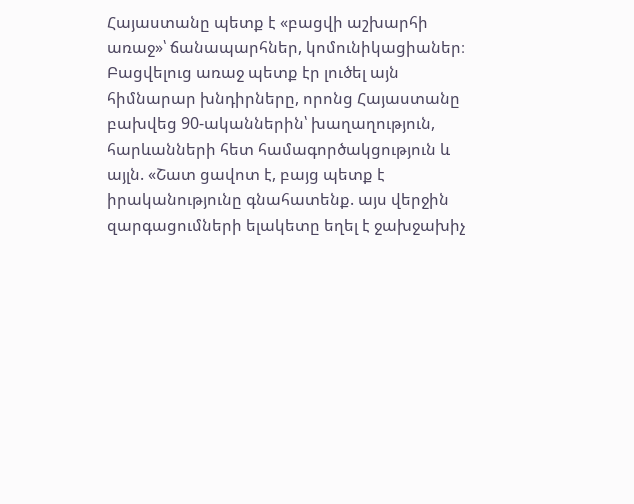Հայաստանը պետք է «բացվի աշխարհի առաջ»՝ ճանապարհներ, կոմունիկացիաներ։ Բացվելուց առաջ պետք էր լուծել այն հիմնարար խնդիրները, որոնց Հայաստանը բախվեց 90-ականներին՝ խաղաղություն, հարևանների հետ համագործակցություն և այլն. «Շատ ցավոտ է, բայց պետք է իրականությունը գնահատենք. այս վերջին զարգացումների ելակետը եղել է ջախջախիչ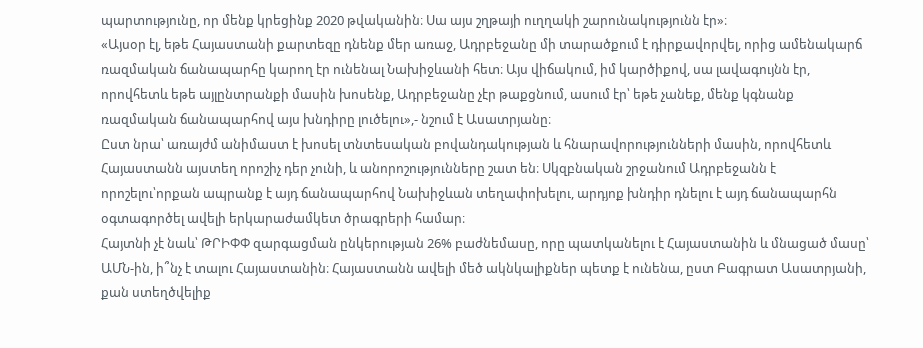պարտությունը, որ մենք կրեցինք 2020 թվականին։ Սա այս շղթայի ուղղակի շարունակությունն էր»։
«Այսօր էլ, եթե Հայաստանի քարտեզը դնենք մեր առաջ, Ադրբեջանը մի տարածքում է դիրքավորվել, որից ամենակարճ ռազմական ճանապարհը կարող էր ունենալ Նախիջևանի հետ։ Այս վիճակում, իմ կարծիքով, սա լավագույնն էր, որովհետև եթե այլընտրանքի մասին խոսենք, Ադրբեջանը չէր թաքցնում, ասում էր՝ եթե չանեք, մենք կգնանք ռազմական ճանապարհով այս խնդիրը լուծելու»,- նշում է Ասատրյանը։
Ըստ նրա՝ առայժմ անիմաստ է խոսել տնտեսական բովանդակության և հնարավորությունների մասին, որովհետև Հայաստանն այստեղ որոշիչ դեր չունի, և անորոշությունները շատ են։ Սկզբնական շրջանում Ադրբեջանն է որոշելու՝որքան ապրանք է այդ ճանապարհով Նախիջևան տեղափոխելու, արդյոք խնդիր դնելու է այդ ճանապարհն օգտագործել ավելի երկարաժամկետ ծրագրերի համար։
Հայտնի չէ նաև՝ ԹՐԻՓՓ զարգացման ընկերության 26% բաժնեմասը, որը պատկանելու է Հայաստանին և մնացած մասը՝ ԱՄՆ-ին, ի՞նչ է տալու Հայաստանին։ Հայաստանն ավելի մեծ ակնկալիքներ պետք է ունենա, ըստ Բագրատ Ասատրյանի, քան ստեղծվելիք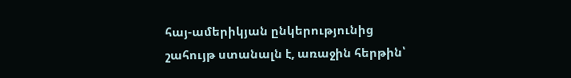հայ-ամերիկյան ընկերությունից շահույթ ստանալն է, առաջին հերթին՝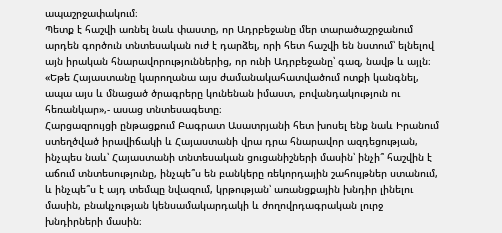ապաշրջափակում։
Պետք է հաշվի առնել նաև փաստը, որ Ադրբեջանը մեր տարածաշրջանում արդեն գործուն տնտեսական ուժ է դարձել, որի հետ հաշվի են նստում՝ ելնելով այն իրական հնարավորություններից, որ ունի Ադրբեջանը՝ գազ, նավթ և այլն։
«Եթե Հայաստանը կարողանա այս ժամանակահատվածում ոտքի կանգնել, ապա այս և մնացած ծրագրերը կունենան իմաստ, բովանդակություն ու հեռանկար»,- ասաց տնտեսագետը։
Հարցազրույցի ընթացքում Բագրատ Ասատրյանի հետ խոսել ենք նաև Իրանում ստեղծված իրավիճակի և Հայաստանի վրա դրա հնարավոր ազդեցության, ինչպես նաև՝ Հայաստանի տնտեսական ցուցանիշների մասին՝ ինչի՞ հաշվին է աճում տնտեսությունը, ինչպե՞ս են բանկերը ռեկորդային շահույթներ ստանում, և ինչպե՞ս է այդ տեմպը նվազում, կրթության՝ առանցքային խնդիր լինելու մասին, բնակչության կենսամակարդակի և ժողովրդագրական լուրջ խնդիրների մասին։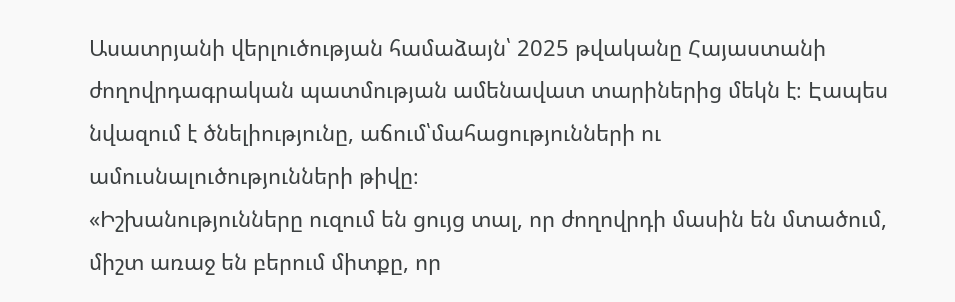Ասատրյանի վերլուծության համաձայն՝ 2025 թվականը Հայաստանի ժողովրդագրական պատմության ամենավատ տարիներից մեկն է։ Էապես նվազում է ծնելիությունը, աճում՝մահացությունների ու ամուսնալուծությունների թիվը։
«Իշխանությունները ուզում են ցույց տալ, որ ժողովրդի մասին են մտածում, միշտ առաջ են բերում միտքը, որ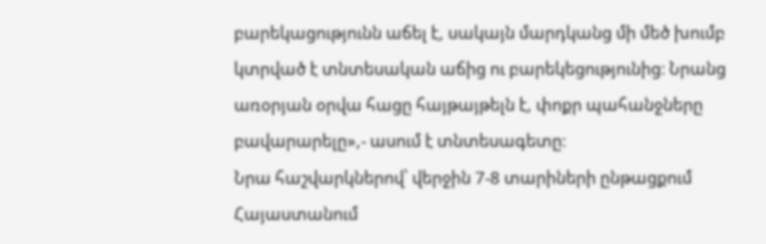բարեկացությունն աճել է, սակայն մարդկանց մի մեծ խումբ կտրված է տնտեսական աճից ու բարեկեցությունից։ Նրանց առօրյան օրվա հացը հայթայթելն է, փոքր պահանջները բավարարելը»,- ասում է տնտեսագետը։
Նրա հաշվարկներով՝ վերջին 7-8 տարիների ընթացքում Հայաստանում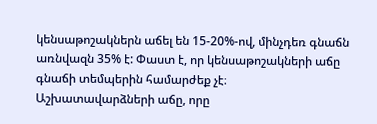կենսաթոշակներն աճել են 15-20%-ով, մինչդեռ գնաճն առնվազն 35% է: Փաստ է, որ կենսաթոշակների աճը գնաճի տեմպերին համարժեք չէ։
Աշխատավարձների աճը, որը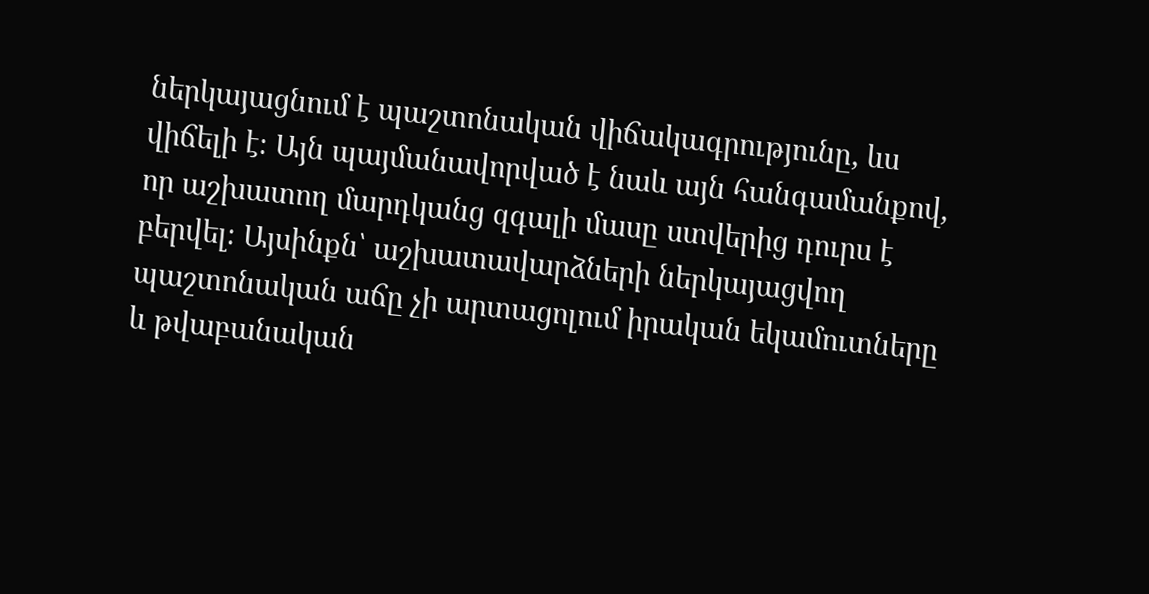ներկայացնում է պաշտոնական վիճակագրությունը, ևս վիճելի է։ Այն պայմանավորված է նաև այն հանգամանքով, որ աշխատող մարդկանց զգալի մասը ստվերից դուրս է բերվել։ Այսինքն՝ աշխատավարձների ներկայացվող պաշտոնական աճը չի արտացոլում իրական եկամուտները և թվաբանական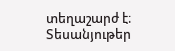տեղաշարժ է։
Տեսանյութեր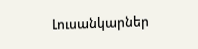Լուսանկարներ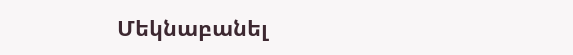Մեկնաբանել